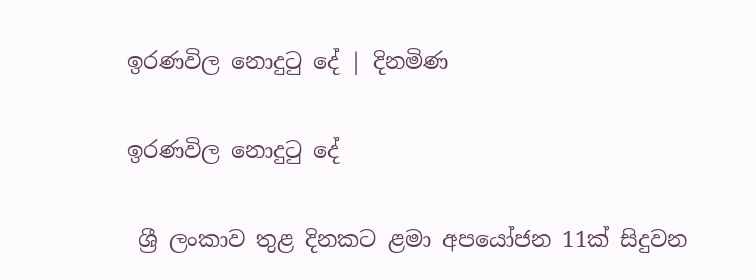ඉරණවිල නොදුටු දේ | දිනමිණ

ඉරණවිල නොදුටු දේ

 ශ්‍රී ලංකාව තුළ දිනකට ළමා අපයෝජන 11ක් සිදුවන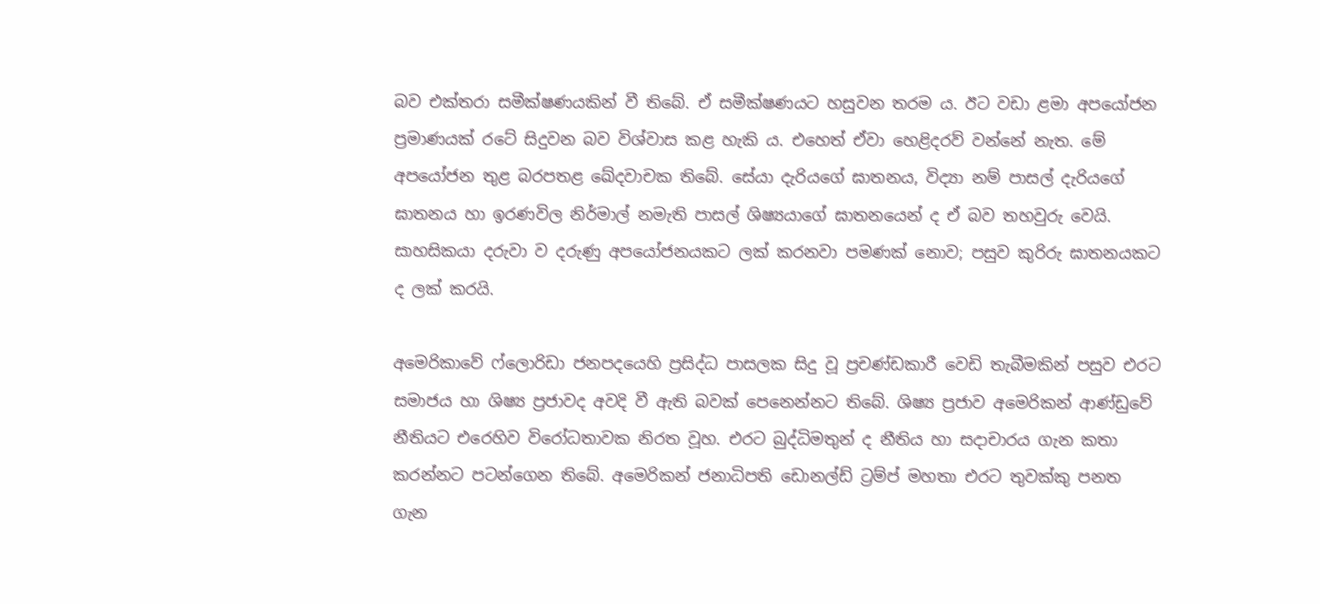බව එක්තරා සමීක්ෂණයකින් වී තිබේ. ඒ සමීක්ෂණයට හසුවන තරම ය. ඊට වඩා ළමා අපයෝජන ප්‍රමාණයක් රටේ සිදුවන බව විශ්වාස කළ හැකි ය. එහෙත් ඒවා හෙළිදරව් වන්නේ නැත. මේ අපයෝජන තුළ බරපතළ ඛේදවාචක තිබේ. සේයා දැරියගේ ඝාතනය, විද්‍යා නම් පාසල් දැරියගේ ඝාතනය හා ඉරණවිල නිර්මාල් නමැති පාසල් ශිෂ්‍යයාගේ ඝාතනයෙන් ද ඒ බව තහවුරු වෙයි. සාහසිකයා දරුවා ව දරුණු අපයෝජනයකට ලක් කරනවා පමණක් නොව; පසුව කුරිරු ඝාතනයකට ද ලක් කරයි.

අමෙරිකාවේ ෆ්ලොරිඩා ජනපදයෙහි ප්‍රසිද්ධ පාසලක සිදු වූ ප්‍රචණ්ඩකාරී වෙඩි තැබීමකින් පසුව එරට සමාජය හා ශිෂ්‍ය ප්‍රජාවද අවදි වී ඇති බවක් පෙනෙන්නට තිබේ. ශිෂ්‍ය ප්‍රජාව අමෙරිකන් ආණ්ඩුවේ නීතියට එරෙහිව විරෝධතාවක නිරත වූහ. එරට බුද්ධිමතුන් ද නීතිය හා සදාචාරය ගැන කතා කරන්නට පටන්ගෙන තිබේ. අමෙරිකන් ජනාධිපති ඩොනල්ඩ් ට්‍රම්ප් මහතා එරට තුවක්කු පනත ගැන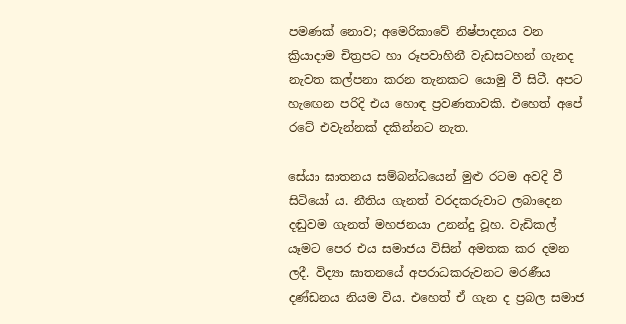පමණක් නොව; අමෙරිකාවේ නිෂ්පාදනය වන ක්‍රියාදාම චිත්‍රපට හා රූපවාහිනී වැඩසටහන් ගැනද නැවත කල්පනා කරන තැනකට යොමු වී සිටී. අපට හැ‍ඟෙන පරිදි එය හොඳ ප්‍රවණතාවකි. එහෙත් අපේ රටේ එවැන්නක් දකින්නට නැත.

සේයා ඝාතනය සම්බන්ධයෙන් මුළු රටම අවදි වී සිටියෝ ය. නීතිය ගැනත් වරදකරුවාට ලබාදෙන දඬුවම ගැනත් මහජනයා උනන්දු වූහ. වැඩිකල් යෑමට පෙර එය සමාජය විසින් අමතක කර දමන ලදී. විද්‍යා ඝාතනයේ අපරාධකරුවනට මරණීය දණ්ඩනය නියම විය. එහෙත් ඒ ගැන ද ප්‍රබල සමාජ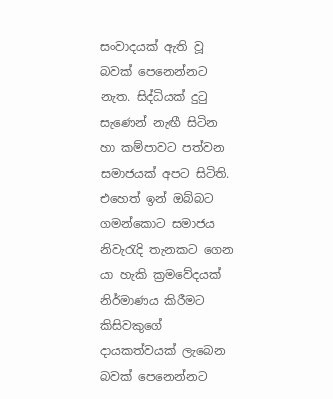සංවාදයක් ඇති වූ බවක් පෙනෙන්නට නැත. සිද්ධියක් දුටු සැණෙන් නැඟී සිටින හා කම්පාවට පත්වන සමාජයක් අපට සිටිති. එහෙත් ඉන් ඔබ්බට ගමන්කොට සමාජය නිවැරැදි තැනකට ගෙන යා හැකි ක්‍රමවේදයක් නිර්මාණය කිරීමට කිසිවකුගේ දායකත්වයක් ලැබෙන බවක් පෙනෙන්නට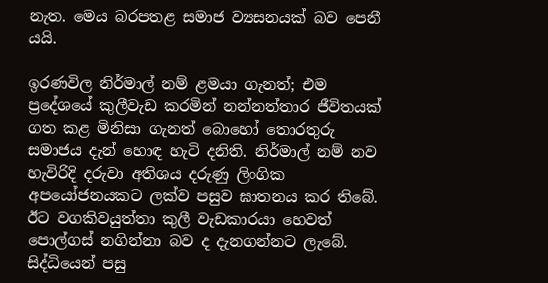නැත. මෙය බරපතළ සමාජ ව්‍යසනයක් බව පෙනී යයි.

ඉරණවිල නිර්මාල් නම් ළමයා ගැනත්; එම ප්‍රදේශයේ කුලීවැඩ කරමින් නන්නත්තාර ජීවිතයක් ගත කළ මිනිසා ගැනත් බොහෝ තොරතුරු සමාජය දැන් හොඳ හැටි දනිති. නිර්මාල් නම් නව හැවිරිදි දරුවා අතිශය දරුණු ලිංගික අපයෝජනයකට ලක්ව පසුව ඝාතනය කර තිබේ. ඊට වගකිවයුත්තා කුලී වැඩකාරයා හෙවත් පොල්ගස් නගින්නා බව ද දැනගන්නට ලැබේ. සිද්ධියෙන් පසු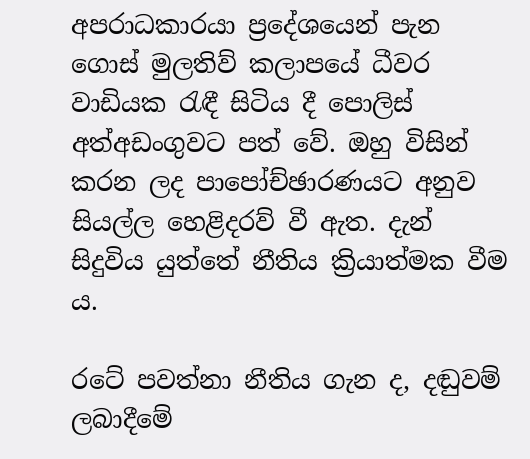අපරාධකාරයා ප්‍රදේශයෙන් පැන ගොස් මුලතිව් කලාපයේ ධීවර වාඩියක රැඳී සිටිය දී පොලිස් අත්අඩංගුවට පත් වේ. ඔහු විසින් කරන ලද පාපෝච්ඡාරණයට අනුව සියල්ල හෙළිදරව් වී ඇත. දැන් සිදුවිය යුත්තේ නීතිය ක්‍රියාත්මක වීම ය.

රටේ පවත්නා නීතිය ගැන ද, දඬුවම් ලබාදීමේ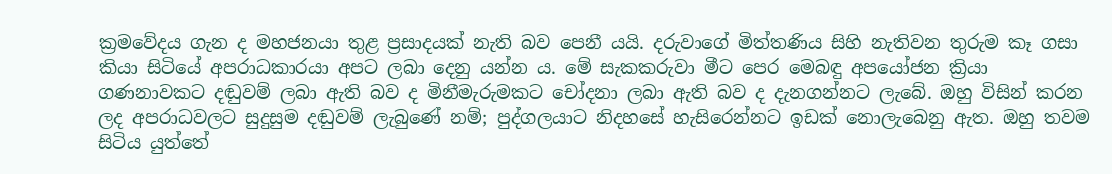ක්‍රමවේදය ගැන ද මහජනයා තුළ ප්‍රසාදයක් නැති බව පෙනී යයි. දරුවාගේ මිත්තණිය සිහි නැතිවන තුරුම කෑ ගසා කියා සිටියේ අපරාධකාරයා අපට ලබා දෙනු යන්න ය. මේ සැකකරුවා මීට පෙර මෙබඳු අපයෝජන ක්‍රියා ගණනාවකට දඬුවම් ලබා ඇති බව ද මිනීමැරුමකට චෝදනා ලබා ඇති බව ද දැනගන්නට ලැබේ. ඔහු විසින් කරන ලද අපරාධවලට සුදුසුම දඬුවම් ලැබුණේ නම්; පුද්ගලයාට නිදහසේ හැසිරෙන්නට ඉඩක් නොලැබෙනු ඇත. ඔහු තවම සිටිය යුත්තේ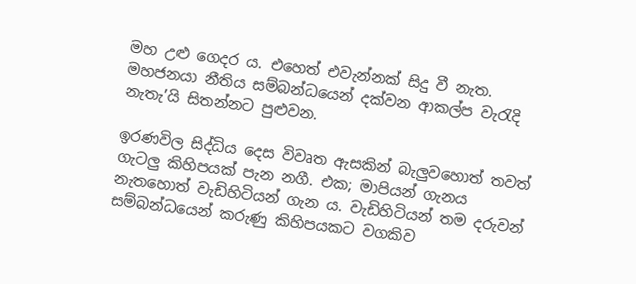මහ උළු ගෙදර ය. එහෙත් එවැන්නක් සිදු වී නැත. මහජනයා නීතිය සම්බන්ධයෙන් දක්වන ආකල්ප වැරැදි නැතැ’යි සිතන්නට පුළුවන.

ඉරණවිල සිද්ධිය දෙස විවෘත ඇසකින් බැලුවහොත් තවත් ගැටලු කිහිපයක් පැන නගී. එක; මාපියන් ගැනය නැතහොත් වැඩිහිටියන් ගැන ය. වැඩිහිටියන් තම දරුවන් සම්බන්ධයෙන් කරුණු කිහිපයකට වගකිව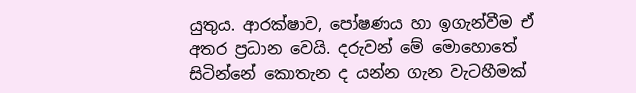යුතුය. ආරක්ෂාව, පෝෂණය හා ඉගැන්වීම ඒ අතර ප්‍රධාන වෙයි. දරුවන් මේ මොහොතේ සිටින්නේ කොතැන ද යන්න ගැන වැටහීමක්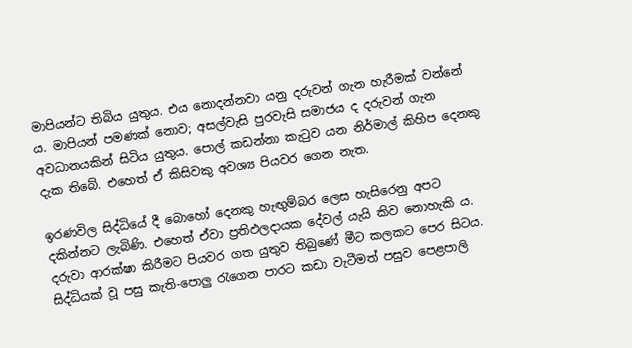මාපියන්ට තිබිය යුතුය. එය නොදන්නවා යනු දරුවන් ගැන හැරීමක් වන්නේ ය. මාපියන් පමණක් නොව; අසල්වැසි පුරවැසි සමාජය ද දරුවන් ගැන අවධානයකින් සිටිය යුතුය. පොල් කඩන්නා කැටුව යන නිර්මාල් කිහිප දෙනකු දැක තිබේ. එහෙත් ඒ කිසිවකු අවශ්‍ය පියවර ගෙන නැත.

ඉරණවිල සිද්ධියේ දී බොහෝ දෙනකු හැඟුම්බර ලෙස හැසිරෙනු අපට දකින්නට ලැබිණි. එහෙත් ඒවා ප්‍රතිඵලදායක දේවල් යැයි කිව නොහැකි ය. දරුවා ආරක්ෂා කිරීමට පියවර ගත යුතුව තිබුණේ මීට කලකට පෙර සිටය. සිද්ධියක් වූ පසු කැති-පොලු රැගෙන පාරට කඩා වැ‍ටීමත් පසුව පෙළපාලි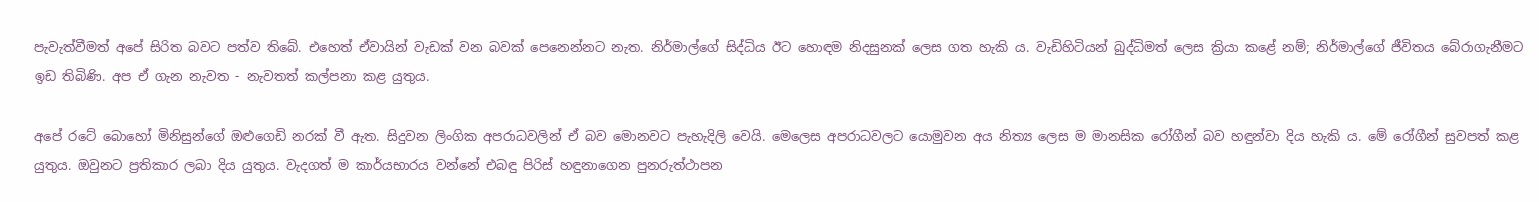පැවැත්වීමත් අපේ සිරිත බවට පත්ව තිබේ. එහෙත් ඒවායින් වැඩක් වන බවක් පෙනෙන්නට නැත. නිර්මාල්ගේ සිද්ධිය ඊට‍ හොඳම නිදසුනක් ලෙස ගත හැකි ය. වැඩිහිටියන් බුද්ධිමත් ලෙස ක්‍රියා කළේ නම්; නිර්මාල්ගේ ජීවිතය බේරාගැනීමට ඉඩ තිබිණි. අප ඒ ගැන නැවත - නැවතත් කල්පනා කළ යුතුය.

අපේ රටේ බොහෝ මිනිසුන්ගේ ඔළුගෙඩි නරක් වී ඇත. සිදුවන ලිංගික අපරාධවලින් ඒ බව මොනවට පැහැදිලි වෙයි. මෙලෙස අපරාධවලට යොමුවන අය නිත්‍ය ලෙස ම මානසික රෝගීන් බව හඳුන්වා දිය හැකි ය. මේ රෝගීන් සුවපත් කළ යුතුය. ඔවුනට ප්‍රතිකාර ලබා දිය යුතුය. වැදගත් ම කාර්යභාරය වන්නේ එබඳු පිරිස් හඳුනාගෙන පුනරුත්ථාපන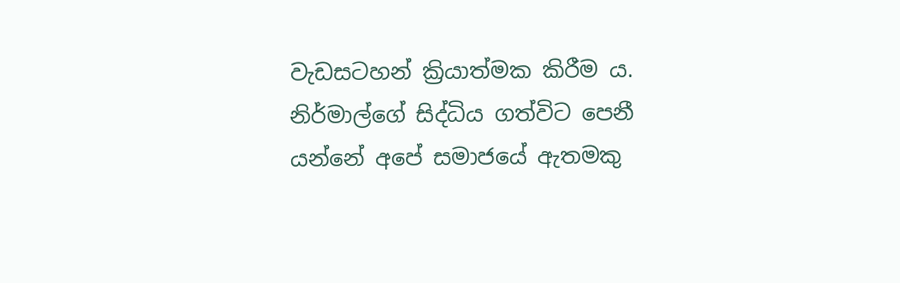වැඩසටහන් ක්‍රියාත්මක කිරීම ය. නිර්මාල්ගේ සිද්ධිය ගත්විට පෙනී යන්නේ අපේ සමාජයේ ඇතමකු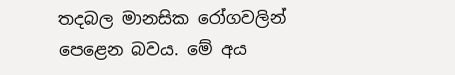තදබල මානසික රෝගවලින් පෙළෙන බවය. මේ අය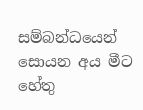සම්බන්ධයෙන් සොයන අය මීට හේතු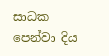සාධක පෙන්වා දිය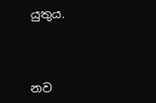යුතුය.



නව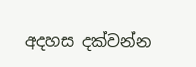අදහස දක්වන්න